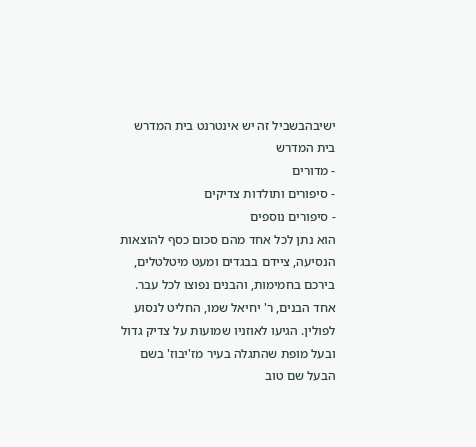ישיבהבשביל זה יש אינטרנט בית המדרש
בית המדרש
- מדורים
- סיפורים ותולדות צדיקים
- סיפורים נוספים
הוא נתן לכל אחד מהם סכום כסף להוצאות הנסיעה, ציידם בבגדים ומעט מיטלטלים, בירכם בחמימות, והבנים נפוצו לכל עבר.
אחד הבנים, ר' יחיאל שמו, החליט לנסוע לפולין. הגיעו לאוזניו שמועות על צדיק גדול ובעל מופת שהתגלה בעיר מז'יבוז' בשם הבעל שם טוב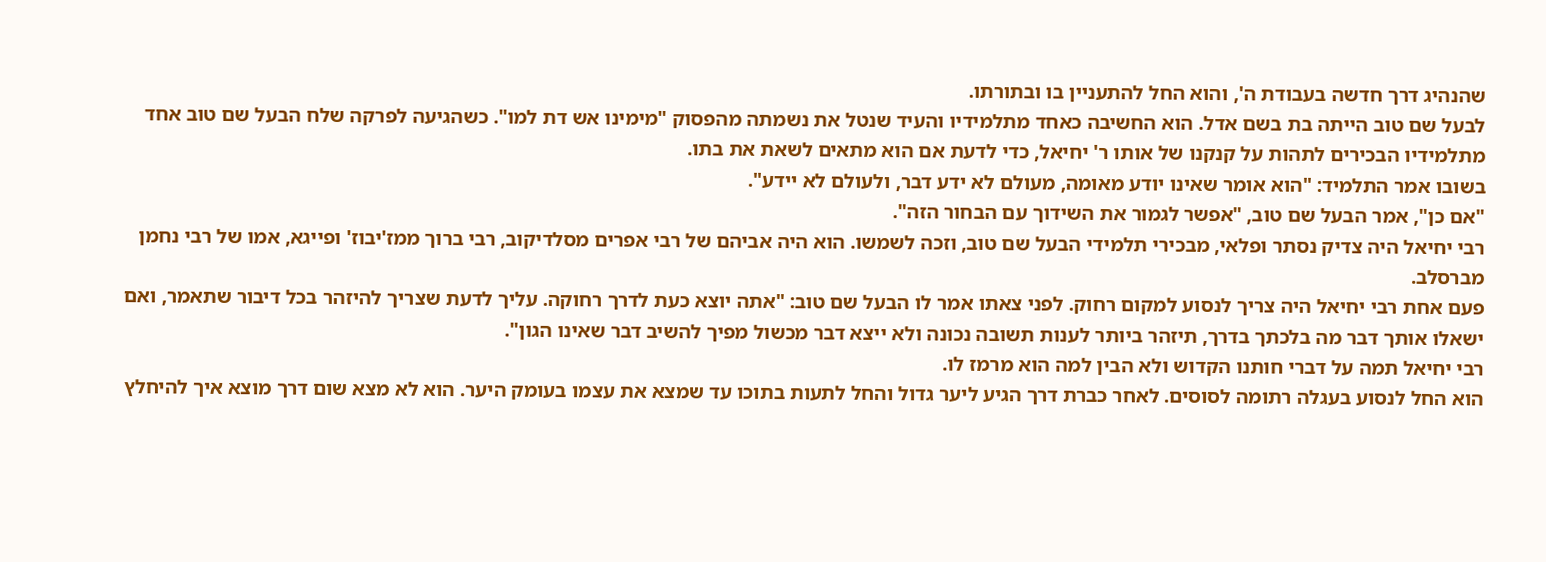שהנהיג דרך חדשה בעבודת ה', והוא החל להתעניין בו ובתורתו.
לבעל שם טוב הייתה בת בשם אדל. הוא החשיבה כאחד מתלמידיו והעיד שנטל את נשמתה מהפסוק "מימינו אש דת למו". כשהגיעה לפרקה שלח הבעל שם טוב אחד מתלמידיו הבכירים לתהות על קנקנו של אותו ר' יחיאל, כדי לדעת אם הוא מתאים לשאת את בתו.
בשובו אמר התלמיד: "הוא אומר שאינו יודע מאומה, מעולם לא ידע דבר, ולעולם לא יידע".
"אם כן", אמר הבעל שם טוב, "אפשר לגמור את השידוך עם הבחור הזה".
רבי יחיאל היה צדיק נסתר ופלאי, מבכירי תלמידי הבעל שם טוב, וזכה לשמשו. הוא היה אביהם של רבי אפרים מסלדיקוב, רבי ברוך ממז'יבוז' ופייגא, אמו של רבי נחמן מברסלב.
פעם אחת רבי יחיאל היה צריך לנסוע למקום רחוק. לפני צאתו אמר לו הבעל שם טוב: "אתה יוצא כעת לדרך רחוקה. עליך לדעת שצריך להיזהר בכל דיבור שתאמר, ואם ישאלו אותך דבר מה בלכתך בדרך, תיזהר ביותר לענות תשובה נכונה ולא ייצא דבר מכשול מפיך להשיב דבר שאינו הגון".
רבי יחיאל תמה על דברי חותנו הקדוש ולא הבין למה הוא מרמז לו.
הוא החל לנסוע בעגלה רתומה לסוסים. לאחר כברת דרך הגיע ליער גדול והחל לתעות בתוכו עד שמצא את עצמו בעומק היער. הוא לא מצא שום דרך מוצא איך להיחלץ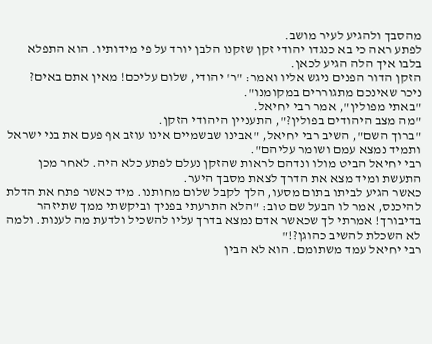מהסבך ולהגיע לעיר מושב.
לפתע ראה כי בא כנגדו יהודי זקן שזקנו הלבן יורד על פי מידותיו. הוא התפלא בלבו איך הלה הגיע לכאן.
הזקן הדור הפנים ניגש אליו ואמר: "ר' יהודי, שלום עליכם! מאין אתם באים? ניכר שאינכם מתגוררים במקומנו".
"באתי מפולין", אמר רבי יחיאל.
"מה מצב היהודים בפולין?", התעניין היהודי הזקן.
"ברוך השם", השיב רבי יחיאל, "אבינו שבשמיים אינו עוזב אף פעם את בני ישראל ותמיד נמצא עמם ושומר עליהם".
רבי יחיאל הביט מולו ונדהם לראות שהזקן נעלם לפתע כלא היה. לאחר מכן התעשת ומיד מצא את הדרך לצאת מסבך היער.
כאשר הגיע לביתו בתום מסעו, הלך לקבל שלום מחותנו. מיד כאשר פתח את הדלת להיכנס, אמר לו הבעל שם טוב: "הלא התרעתי בפניך וביקשתי ממך שתיזהר בדיבורך! אמרתי לך שכאשר אדם נמצא בדרך עליו להשכיל ולדעת מה לענות. ולמה לא השכלת להשיב כהוגן?!"
רבי יחיאל עמד משתומם. הוא לא הבין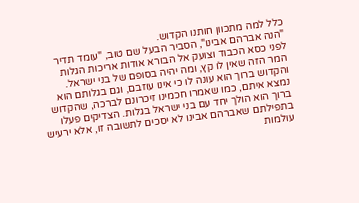כלל למה מתכוון חותנו הקדוש.
"הנה אברהם אבינו", הסביר הבעל שם טוב, "עומד תדיר לפני כסא הכבוד וצועק אל הבורא אודות אריכות הגלות המר הזה שאין לו קץ, ומה יהיה בסופם של בני ישראל. והקדוש ברוך הוא עונה לו כי אינו עוזבם, וגם בגלותם הוא נמצא איתם, כמו שאמרו חכמינו זיכרונם לברכה, שהקדוש ברוך הוא הולך יחד עם בני ישראל בגלות. הצדיקים פעלו בתפילתם שאברהם אבינו לא יסכים לתשובה זו, אלא ירעיש עולמות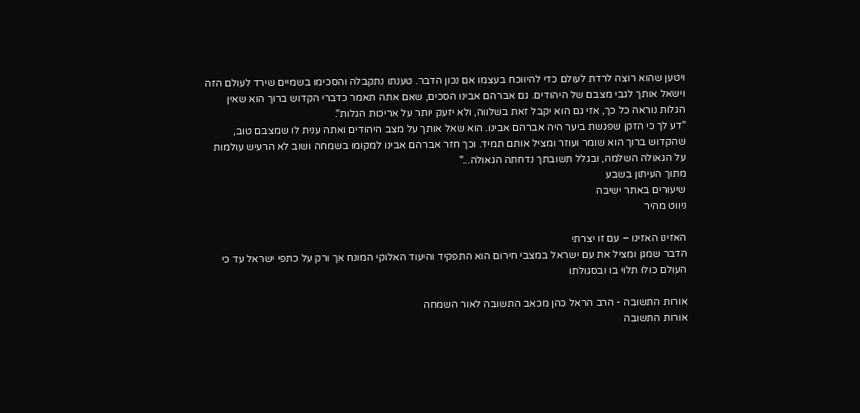ויטען שהוא רוצה לרדת לעולם כדי להיווכח בעצמו אם נכון הדבר. טענתו נתקבלה והסכימו בשמיים שירד לעולם הזה וישאל אותך לגבי מצבם של היהודים. גם אברהם אבינו הסכים, שאם אתה תאמר כדברי הקדוש ברוך הוא שאין הגלות נוראה כל כך, אזי גם הוא יקבל זאת בשלווה, ולא יזעק יותר על אריכות הגלות".
"דע לך כי הזקן שפגשת ביער היה אברהם אבינו. הוא שאל אותך על מצב היהודים ואתה ענית לו שמצבם טוב, שהקדוש ברוך הוא שומר ועוזר ומציל אותם תמיד. וכך חזר אברהם אבינו למקומו בשמחה ושוב לא הרעיש עולמות על הגאולה השלמה, ובגלל תשובתך נדחתה הגאולה..."
מתוך העיתון בשבע
שיעורים באתר ישיבה
ניווט מהיר

האזינו האזינו – עם זו יצרתי
הדבר שמגן ומציל את עם ישראל במצבי חירום הוא התפקיד והיעוד האלוקי המונח אך ורק על כתפי ישראל עד כי העולם כולו תלוי בו ובסגולתו

אורות התשובה - הרב הראל כהן מכאב התשובה לאור השמחה
אורות התשובה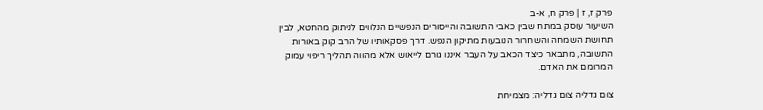פרק ז, ז | פרק ח, א-ב
השיעור עוסק במתח שבין כאבי התשובה והייסורים הנפשיים הנלווים לניתוק מהחטא, לבין תחושת השמחה והשחרור הנובעות מתיקון הנפש. דרך פסקאותיו של הרב קוק באורות התשובה, מתבאר כיצד הכאב על העבר איננו גורם לייאוש אלא מהווה תהליך ריפוי עמוק המרומם את האדם.

צום גדליה צום גדליה: מצמיחת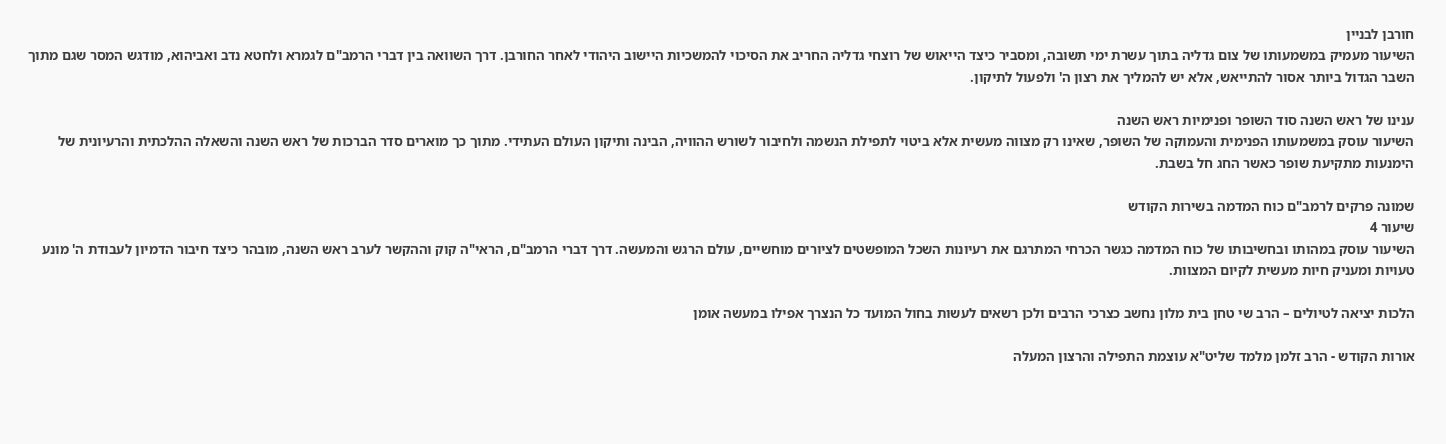חורבן לבניין
השיעור מעמיק במשמעותו של צום גדליה בתוך עשרת ימי תשובה, ומסביר כיצד הייאוש של רוצחי גדליה החריב את הסיכוי להמשכיות היישוב היהודי לאחר החורבן. דרך השוואה בין דברי הרמב"ם לגמרא ולחטא נדב ואביהוא, מודגש המסר שגם מתוך השבר הגדול ביותר אסור להתייאש, אלא יש להמליך את רצון ה' ולפעול לתיקון.

ענינו של ראש השנה סוד השופר ופנימיות ראש השנה
השיעור עוסק במשמעותו הפנימית והעמוקה של השופר, שאינו רק מצווה מעשית אלא ביטוי לתפילת הנשמה ולחיבור לשורש ההוויה, הבינה ותיקון העולם העתידי. מתוך כך מוארים סדר הברכות של ראש השנה והשאלה ההלכתית והרעיונית של הימנעות מתקיעת שופר כאשר החג חל בשבת.

שמונה פרקים לרמב"ם כוח המדמה בשירות הקודש
שיעור 4
השיעור עוסק במהותו ובחשיבותו של כוח המדמה כגשר הכרחי המתרגם את רעיונות השכל המופשטים לציורים מוחשיים, עולם הרגש והמעשה. דרך דברי הרמב"ם, הראי"ה קוק וההקשר לערב ראש השנה, מובהר כיצד חיבור הדמיון לעבודת ה' מונע טעויות ומעניק חיות מעשית לקיום המצוות.

הלכות יציאה לטיולים – הרב שי טחן בית מלון נחשב כצרכי הרבים ולכן רשאים לעשות בחול המועד כל הנצרך אפילו במעשה אומן

אורות הקודש - הרב זלמן מלמד שליט"א עוצמת התפילה והרצון המעלה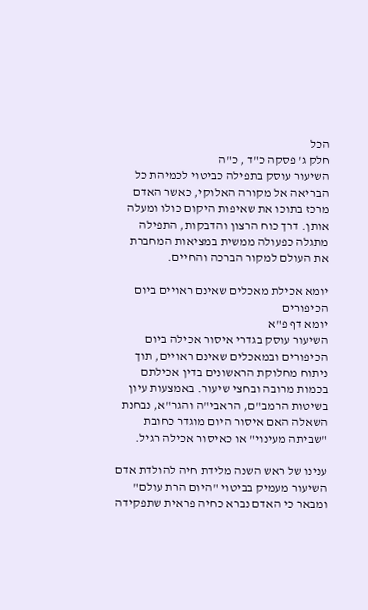הכל
חלק ג' פסקה כ"ד , כ"ה
השיעור עוסק בתפילה כביטוי לכמיהת כל הבריאה אל מקורה האלוקי, כאשר האדם מרכז בתוכו את שאיפות היקום כולו ומעלה אותן. דרך כוח הרצון והדבקות, התפילה מתגלה כפעולה ממשית במציאות המחברת את העולם למקור הברכה והחיים.

יומא אכילת מאכלים שאינם ראויים ביום הכיפורים
יומא דף פ"א
השיעור עוסק בגדרי איסור אכילה ביום הכיפורים ובמאכלים שאינם ראויים, תוך ניתוח מחלוקת הראשונים בדין אכילתם בכמות מרובה ובחצי שיעור. באמצעות עיון בשיטות הרמב"ם, הראבי"ה והגר"א, נבחנת השאלה האם איסור היום מוגדר כחובת "שביתה מעינוי" או כאיסור אכילה רגיל.

ענינו של ראש השנה מלידת חיה להולדת אדם
השיעור מעמיק בביטוי "היום הרת עולם" ומבאר כי האדם נברא כחיה פראית שתפקידה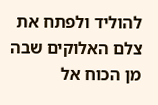להוליד ולפתח את צלם האלוקים שבה מן הכוח אל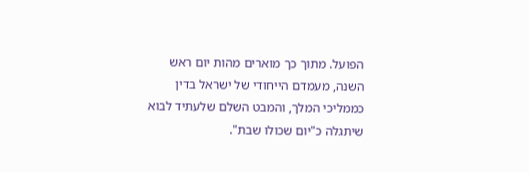הפועל. מתוך כך מוארים מהות יום ראש השנה, מעמדם הייחודי של ישראל בדין כממליכי המלך, והמבט השלם שלעתיד לבוא שיתגלה כ"יום שכולו שבת".